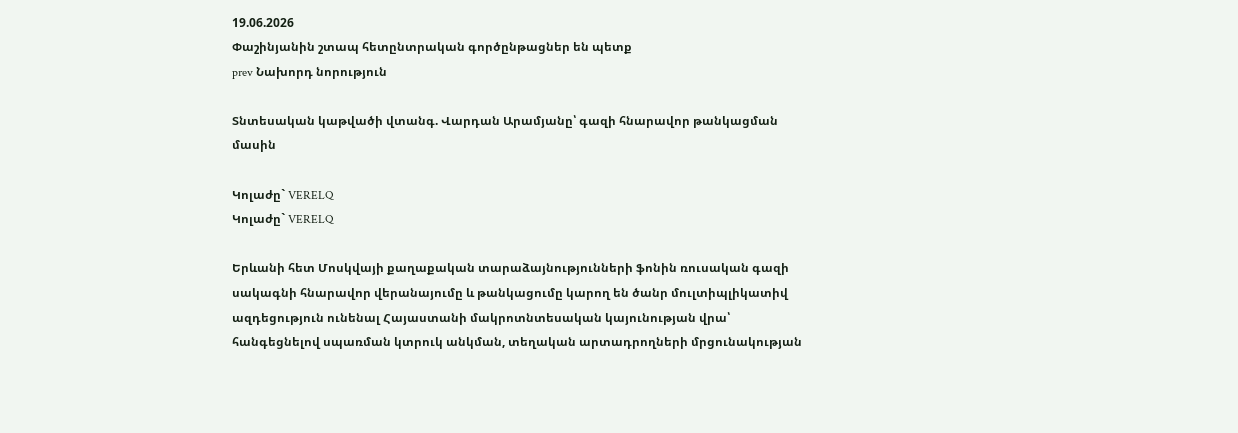19.06.2026
Փաշինյանին շտապ հետընտրական գործընթացներ են պետք
prev Նախորդ նորություն

Տնտեսական կաթվածի վտանգ. Վարդան Արամյանը՝ գազի հնարավոր թանկացման մասին

Կոլաժը` VERELQ
Կոլաժը` VERELQ

Երևանի հետ Մոսկվայի քաղաքական տարաձայնությունների ֆոնին ռուսական գազի սակագնի հնարավոր վերանայումը և թանկացումը կարող են ծանր մուլտիպլիկատիվ ազդեցություն ունենալ Հայաստանի մակրոտնտեսական կայունության վրա՝ հանգեցնելով սպառման կտրուկ անկման, տեղական արտադրողների մրցունակության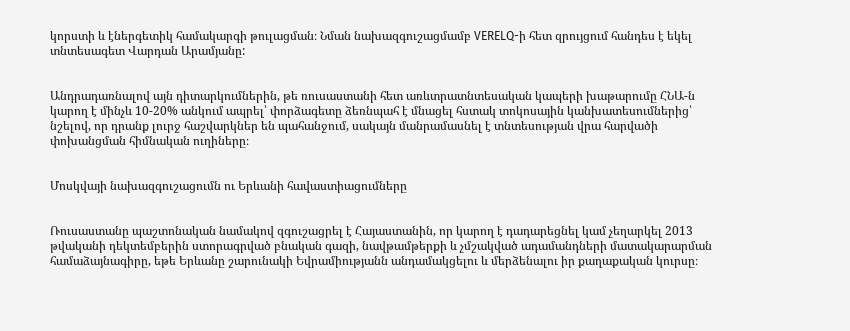կորստի և էներգետիկ համակարգի թուլացման։ Նման նախազգուշացմամբ VERELQ-ի հետ զրույցում հանդես է եկել տնտեսագետ Վարդան Արամյանը:


Անդրադառնալով այն դիտարկումներին, թե ռուսաստանի հետ առևտրատնտեսական կապերի խաթարումը ՀՆԱ-ն կարող է մինչև 10-20% անկում ապրել՝ փորձագետը ձեռնպահ է մնացել հստակ տոկոսային կանխատեսումներից՝ նշելով, որ դրանք լուրջ հաշվարկներ են պահանջում, սակայն մանրամասնել է տնտեսության վրա հարվածի փոխանցման հիմնական ուղիները։


Մոսկվայի նախազգուշացումն ու Երևանի հավաստիացումները


Ռուսաստանը պաշտոնական նամակով զգուշացրել է Հայաստանին, որ կարող է դադարեցնել կամ չեղարկել 2013 թվականի դեկտեմբերին ստորագրված բնական գազի, նավթամթերքի և չմշակված ադամանդների մատակարարման համաձայնագիրը, եթե Երևանը շարունակի Եվրամիությանն անդամակցելու և մերձենալու իր քաղաքական կուրսը։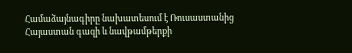Համաձայնագիրը նախատեսում է Ռուսաստանից Հայաստան գազի և նավթամթերքի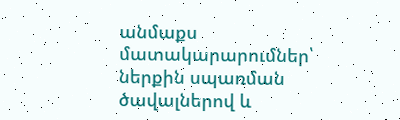անմաքս մատակարարումներ՝ ներքին սպառման ծավալներով և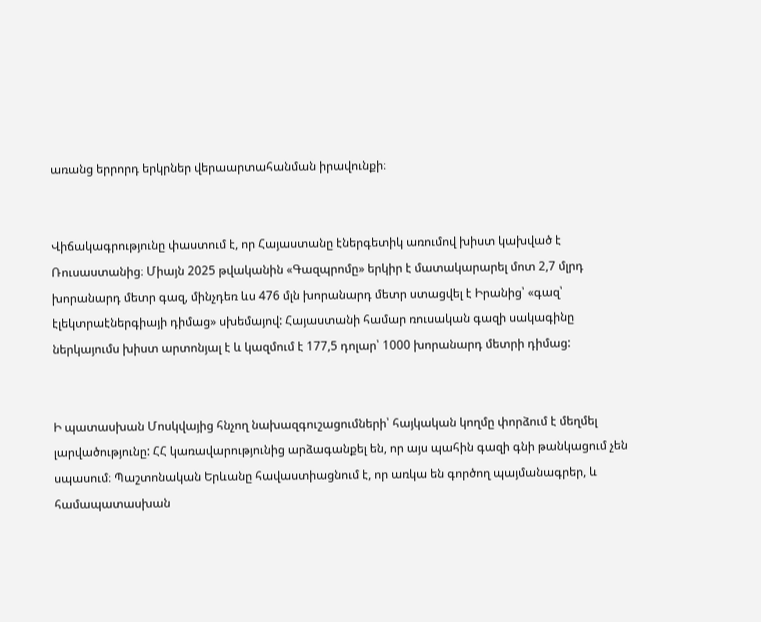առանց երրորդ երկրներ վերաարտահանման իրավունքի։


Վիճակագրությունը փաստում է, որ Հայաստանը էներգետիկ առումով խիստ կախված է Ռուսաստանից։ Միայն 2025 թվականին «Գազպրոմը» երկիր է մատակարարել մոտ 2,7 մլրդ խորանարդ մետր գազ, մինչդեռ ևս 476 մլն խորանարդ մետր ստացվել է Իրանից՝ «գազ՝ էլեկտրաէներգիայի դիմաց» սխեմայով: Հայաստանի համար ռուսական գազի սակագինը ներկայումս խիստ արտոնյալ է և կազմում է 177,5 դոլար՝ 1000 խորանարդ մետրի դիմաց:


Ի պատասխան Մոսկվայից հնչող նախազգուշացումների՝ հայկական կողմը փորձում է մեղմել լարվածությունը: ՀՀ կառավարությունից արձագանքել են, որ այս պահին գազի գնի թանկացում չեն սպասում։ Պաշտոնական Երևանը հավաստիացնում է, որ առկա են գործող պայմանագրեր, և համապատասխան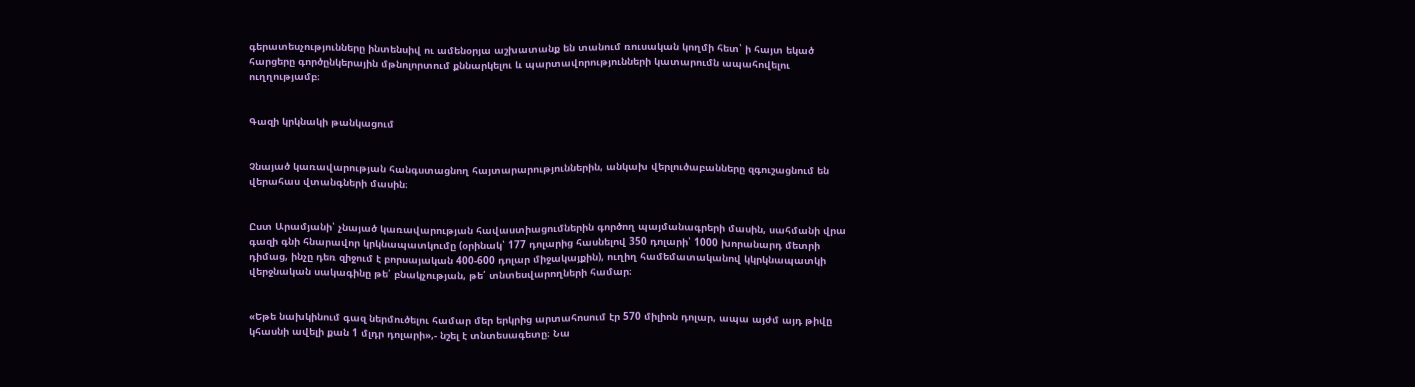գերատեսչությունները ինտենսիվ ու ամենօրյա աշխատանք են տանում ռուսական կողմի հետ՝ ի հայտ եկած հարցերը գործընկերային մթնոլորտում քննարկելու և պարտավորությունների կատարումն ապահովելու ուղղությամբ։


Գազի կրկնակի թանկացում


Չնայած կառավարության հանգստացնող հայտարարություններին, անկախ վերլուծաբանները զգուշացնում են վերահաս վտանգների մասին։


Ըստ Արամյանի՝ չնայած կառավարության հավաստիացումներին գործող պայմանագրերի մասին, սահմանի վրա գազի գնի հնարավոր կրկնապատկումը (օրինակ՝ 177 դոլարից հասնելով 350 դոլարի՝ 1000 խորանարդ մետրի դիմաց, ինչը դեռ զիջում է բորսայական 400-600 դոլար միջակայքին), ուղիղ համեմատականով կկրկնապատկի վերջնական սակագինը թե՛ բնակչության, թե՛ տնտեսվարողների համար։


«Եթե նախկինում գազ ներմուծելու համար մեր երկրից արտահոսում էր 570 միլիոն դոլար, ապա այժմ այդ թիվը կհասնի ավելի քան 1 մլդր դոլարի»,- նշել է տնտեսագետը։ Նա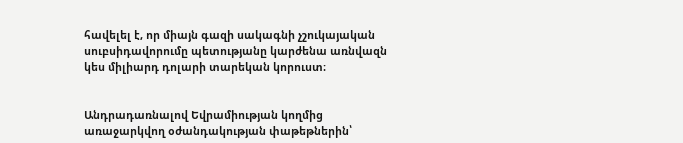հավելել է, որ միայն գազի սակագնի չշուկայական սուբսիդավորումը պետությանը կարժենա առնվազն կես միլիարդ դոլարի տարեկան կորուստ։


Անդրադառնալով Եվրամիության կողմից առաջարկվող օժանդակության փաթեթներին՝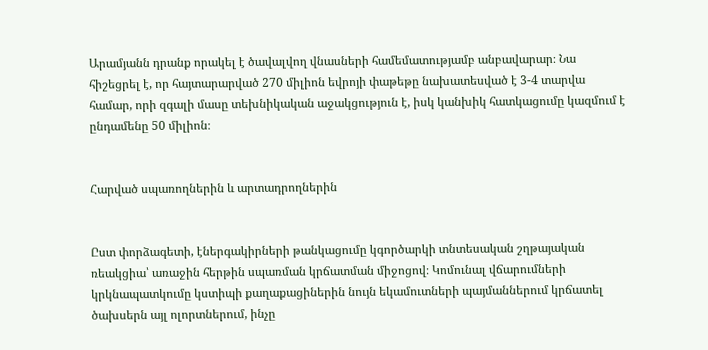Արամյանն դրանք որակել է ծավալվող վնասների համեմատությամբ անբավարար։ Նա հիշեցրել է, որ հայտարարված 270 միլիոն եվրոյի փաթեթը նախատեսված է 3-4 տարվա համար, որի զգալի մասը տեխնիկական աջակցություն է, իսկ կանխիկ հատկացումը կազմում է ընդամենը 50 միլիոն։


Հարված սպառողներին և արտադրողներին


Ըստ փորձագետի, էներգակիրների թանկացումը կգործարկի տնտեսական շղթայական ռեակցիա՝ առաջին հերթին սպառման կրճատման միջոցով։ Կոմունալ վճարումների կրկնապատկումը կստիպի քաղաքացիներին նույն եկամուտների պայմաններում կրճատել ծախսերն այլ ոլորտներում, ինչը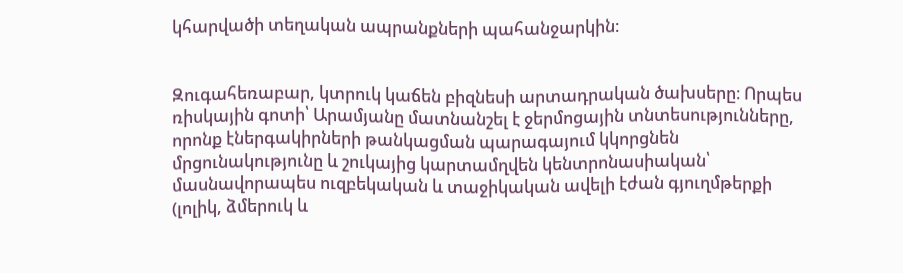կհարվածի տեղական ապրանքների պահանջարկին։


Զուգահեռաբար, կտրուկ կաճեն բիզնեսի արտադրական ծախսերը։ Որպես ռիսկային գոտի՝ Արամյանը մատնանշել է ջերմոցային տնտեսությունները, որոնք էներգակիրների թանկացման պարագայում կկորցնեն մրցունակությունը և շուկայից կարտամղվեն կենտրոնասիական՝ մասնավորապես ուզբեկական և տաջիկական ավելի էժան գյուղմթերքի (լոլիկ, ձմերուկ և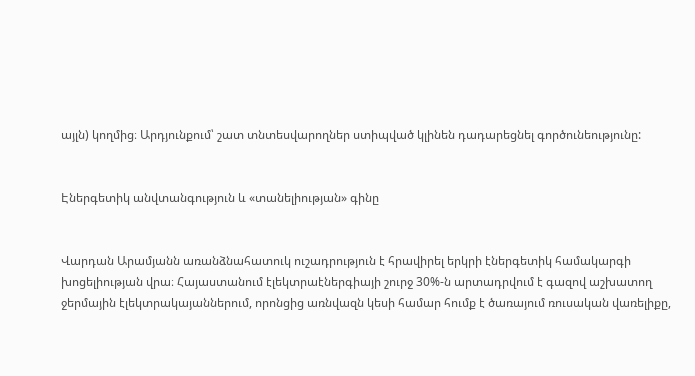այլն) կողմից։ Արդյունքում՝ շատ տնտեսվարողներ ստիպված կլինեն դադարեցնել գործունեությունը:


Էներգետիկ անվտանգություն և «տանելիության» գինը


Վարդան Արամյանն առանձնահատուկ ուշադրություն է հրավիրել երկրի էներգետիկ համակարգի խոցելիության վրա։ Հայաստանում էլեկտրաէներգիայի շուրջ 30%-ն արտադրվում է գազով աշխատող ջերմային էլեկտրակայաններում, որոնցից առնվազն կեսի համար հումք է ծառայում ռուսական վառելիքը,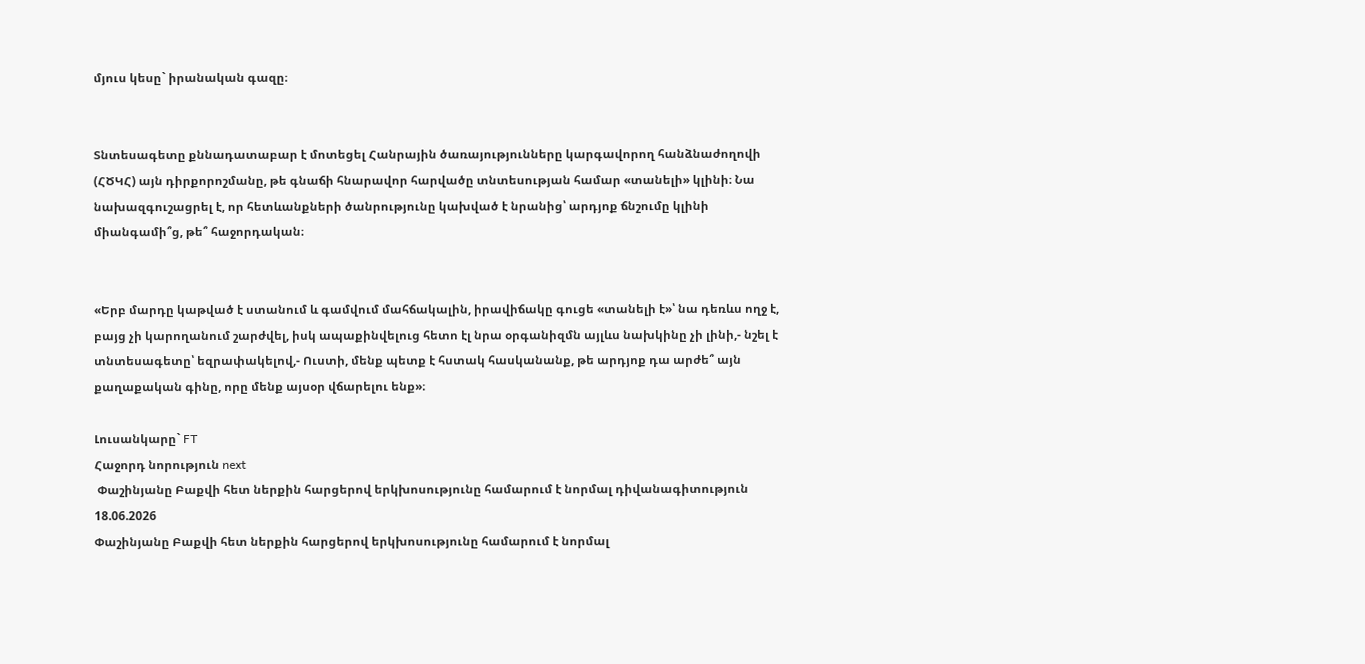մյուս կեսը` իրանական գազը։


Տնտեսագետը քննադատաբար է մոտեցել Հանրային ծառայությունները կարգավորող հանձնաժողովի (ՀԾԿՀ) այն դիրքորոշմանը, թե գնաճի հնարավոր հարվածը տնտեսության համար «տանելի» կլինի։ Նա նախազգուշացրել է, որ հետևանքների ծանրությունը կախված է նրանից՝ արդյոք ճնշումը կլինի միանգամի՞ց, թե՞ հաջորդական։


«Երբ մարդը կաթված է ստանում և գամվում մահճակալին, իրավիճակը գուցե «տանելի է»՝ նա դեռևս ողջ է, բայց չի կարողանում շարժվել, իսկ ապաքինվելուց հետո էլ նրա օրգանիզմն այլևս նախկինը չի լինի,- նշել է տնտեսագետը՝ եզրափակելով,- Ուստի, մենք պետք է հստակ հասկանանք, թե արդյոք դա արժե՞ այն քաղաքական գինը, որը մենք այսօր վճարելու ենք»։

Լուսանկարը` FT
Հաջորդ նորություն next
 Փաշինյանը Բաքվի հետ ներքին հարցերով երկխոսությունը համարում է նորմալ դիվանագիտություն
18.06.2026
Փաշինյանը Բաքվի հետ ներքին հարցերով երկխոսությունը համարում է նորմալ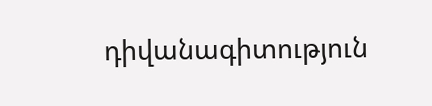դիվանագիտություն